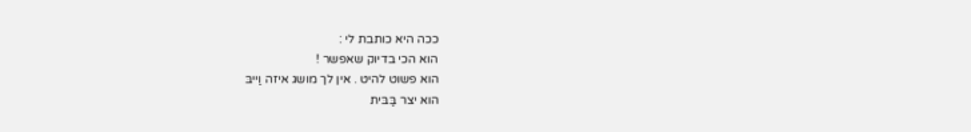ככה היא כותבת לי :
הוא הכי בדיוק שאפשר !
הוא פשוט להיט . אין לך מושג איזה וַייבּ
הוא יצר בַּבּית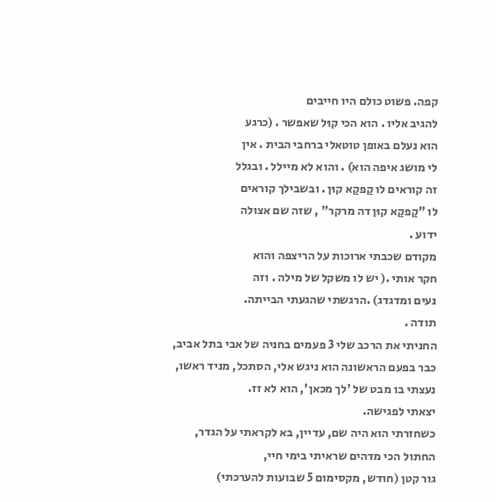קפה. פשוט כולם היו חייבים
להגיב אליו . הוא הכי קוּל שאפשר . (כרגע
הוא נעלם באופן טוטאלי ברחבי הבית . אין
לי מושג איפה הואׂ) . והוא לא מיילל . ובגלל
זה קוראים לו קַפקַא קוּן . ובשבילך קוראים
לו "קַפקַא קוּן דה מרקר" , שזה שם אצולה
ידוע .
מקודם שכבתי ארוכות על הריצפה והוא
חקר אותי .( יש לו משקל של מילה . וזה
נעים ומדגדג) .הרגשתי שהגעתי הבייתה.
תודה .
החניתי את הרכב שלי 3 פעמים בחניה של אבי בתל אביב,
כבר בפעם הראשונה הוא ניגש אלי, הסתכל, מניד ראשו,
נעצתי בו מבט של 'לך מכאן', הוא לא זז.
יצאתי לפגישה.
כשחזרתי הוא היה שם, עדיין, בא לקראתי על הגדר,
החתול הכי מדהים שראיתי בימי חיי,
גור קטן (חודש, מקסימום 5 שבועות להערכתי)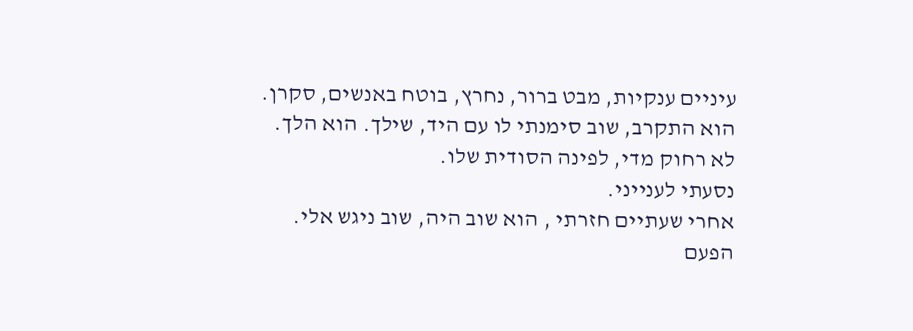עיניים ענקיות, מבט ברור, נחרץ, בוטח באנשים, סקרן.
הוא התקרב, שוב סימנתי לו עם היד, שילך. הוא הלך.
לא רחוק מדי, לפינה הסודית שלו.
נסעתי לענייני.
אחרי שעתיים חזרתי , הוא שוב היה, שוב ניגש אלי.
הפעם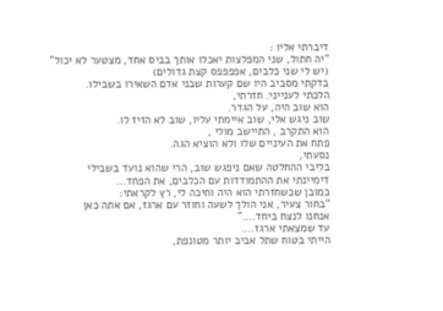דיברתי אליו :
"יה חתול, שני המפלצות יאכלו אותך בביס אחד, מצטער לא יכול"
(יש לי שני כלבים, אפפפפס קצת גדולים)
בדקתי מסביב היו שם קערות שבני אדם השאירו בשבילו.
הלכתי לענייני. חזרתי,
הוא שוב היה, על הגדר.
שוב ניגש אלי, שוב איימתי עליו, שוב לא הזיז לו.
הוא התקרב , התיישב מולי ,
פתח את העיניים שלו ולא הוציא הגה.
נסעתי,
בליבי ההחלטה שאם ניפגש שוב, הרי שהוא נועד בשבילי
דימיינתי את ההתמודדות עם הכלבים, את הפחד…
כמובן שכשחזרתי הוא היה וחיכה לי, רץ לקראתי:
"בחור צעיר, אני הולך לשעה וחוזר עם ארגז, אם אתה כאן
אנחנו לנצח ביחד…."
עד שמצאתי ארגז….
הייתי בטוח שתל אביב יותר מטונפת,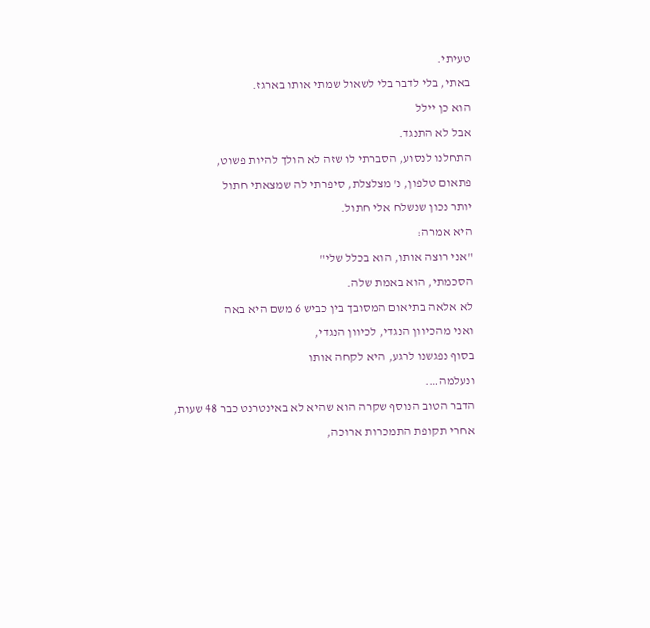טעיתי.
באתי, בלי לדבר בלי לשאול שמתי אותו בארגז.
הוא כן יילל
אבל לא התנגד.
התחלנו לנסוע, הסברתי לו שזה לא הולך להיות פשוט,
פתאום טלפון, נ' מצלצלת, סיפרתי לה שמצאתי חתול
יותר נכון שנשלח אלי חתול.
היא אמרה:
"אני רוצה אותו, הוא בכלל שלי"
הסכמתי, הוא באמת שלה.
לא אלאה בתיאום המסובך בין כביש 6 משם היא באה
ואני מהכיוון הנגדי, לכיוון הנגדי,
בסוף נפגשנו לרגע, היא לקחה אותו
ונעלמה….
הדבר הטוב הנוסף שקרה הוא שהיא לא באינטרנט כבר 48 שעות,
אחרי תקופת התמכרות ארוכה,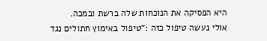היא הפסיקה את הנוכחות שלה ברשת ובמכה.
אולי נעשה טיפול כזה :"טיפול באימוץ חתולים נגד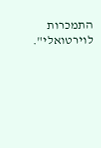התמכרות לוירטואלי".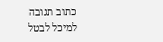כתוב תגובה למיכל לבטל